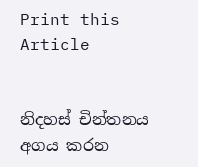Print this Article


නිදහස් චින්තනය අගය කරන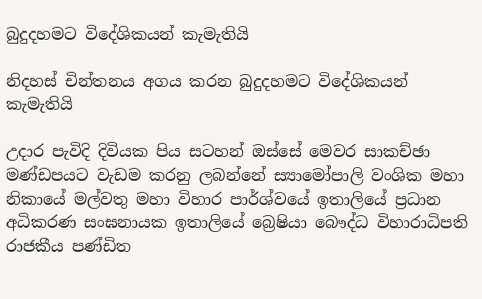බුදුදහමට විදේශිකයන් කැමැතියි

නිදහස් චින්තනය අගය කරන බුදුදහමට විදේශිකයන් කැමැතියි

උදාර පැවිදි දිවියක පිය සටහන් ඔස්සේ මෙවර සාකච්ඡා මණ්ඩපයට වැඩම කරනු ලබන්නේ ස්‍යාමෝපාලි වංශික මහා නිකායේ මල්වතු මහා විහාර පාර්ශ්වයේ ඉතාලියේ ප්‍රධාන අධිකරණ සංඝනායක ඉතාලියේ බ්‍රෙෂියා බෞද්ධ විහාරාධිපති රාජකීය පණ්ඩිත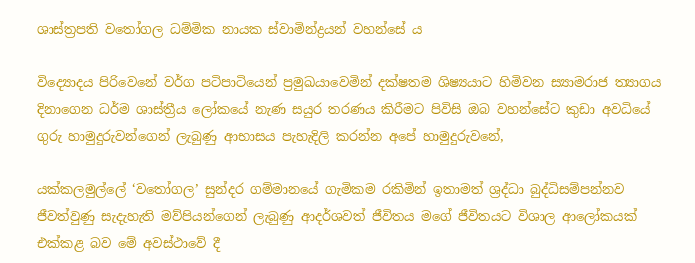ශාස්ත්‍රපති වතෝගල ධම්මික නායක ස්වාමින්ද්‍රයන් වහන්සේ ය

විද්‍යොදය පිරිවෙනේ වර්ග පටිපාටියෙන් ප්‍රමුඛයාවෙමින් දක්ෂතම ශිෂ්‍යයාට හිමිවන ස්‍යාමරාජ ත්‍යාගය දිනාගෙන ධර්ම ශාස්ත්‍රීය ලෝකයේ නැණ සයුර තරණය කිරීමට පිවිසි ඔබ වහන්සේට කුඩා අවධියේ ගුරු හාමුදුරුවන්ගෙන් ලැබුණු ආභාසය පැහැදිලි කරන්න අපේ හාමුදුරුවනේ,

යක්කලමුල්ලේ ‘වතෝගල’ සුන්දර ගම්මානයේ ගැමිකම රකිමින් ඉතාමත් ශ්‍රද්ධා බුද්ධිසම්පන්නව ජීවත්වුණු සැදැහැති මව්පියන්ගෙන් ලැබුණු ආදර්ශවත් ජීවිතය මගේ ජීවිතයට විශාල ආලෝකයක් එක්කළ බව මේ අවස්ථාවේ දී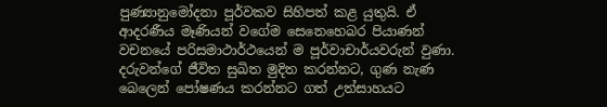පුණ්‍යානුමෝදනා පූර්වකව සිහිපත් කළ යුතුයි. ඒ ආදරණීය මෑණියන් වගේම සෙනෙහෙබර පියාණන් වචනයේ පරිසමාථාර්ථයෙන් ම පූර්වාචාර්යවරුන් වුණා. දරුවන්ගේ ජීවිත සුඛිත මුදිත කරන්නට, ගුණ නැණ බෙලෙන් පෝෂණය කරන්නට ගත් උත්සාහයට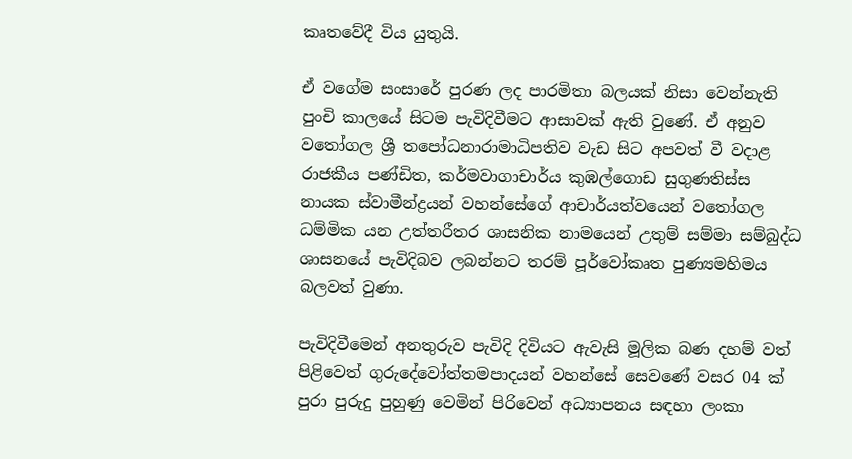කෘතවේදී විය යුතුයි.

ඒ වගේම සංසාරේ පුරණ ලද පාරමිතා බලයක් නිසා වෙන්නැති පුංචි කාලයේ සිටම පැවිදිවීමට ආසාවක් ඇති වුණේ. ඒ අනුව වතෝගල ශ්‍රී තපෝධනාරාමාධිපතිව වැඩ සිට අපවත් වී වදාළ රාජකීය පණ්ඩිත, කර්මවාගාචාර්ය කුඹල්ගොඩ සුගුණතිස්ස නායක ස්වාමීන්ද්‍රයන් වහන්සේගේ ආචාර්යත්වයෙන් වතෝගල ධම්මික යන උත්තරීතර ශාසනික නාමයෙන් උතුම් සම්මා සම්බුද්ධ ශාසනයේ පැවිදිබව ලබන්නට තරම් පූර්වෝකෘත පුණ්‍යමහිමය බලවත් වුණා.

පැවිදිවීමෙන් අනතුරුව පැවිදි දිවියට ඇවැසි මූලික බණ දහම් වත් පිළිවෙත් ගුරුදේවෝත්තමපාදයන් වහන්සේ සෙවණේ වසර 04 ක් පුරා පුරුදු පුහුණු වෙමින් පිරිවෙන් අධ්‍යාපනය සඳහා ලංකා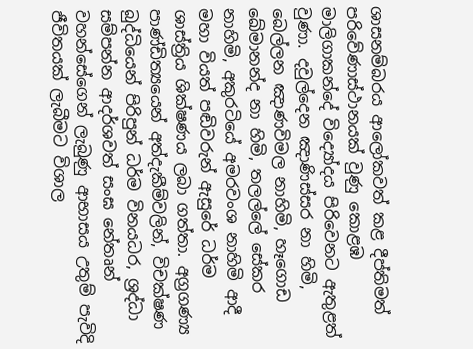ශාසනම්බරය ආලෝකවත් කළ දීප්තිමත් පරිවේණාස්ථානයක් වුණු කොළඹ මාලිගාකන්දේ විද්‍යෝදය පිරිවෙනට ඇතුළත් වුණා. දවුල්දෙන ඤාණිස්සර නා හිමි, බෙල්ලන ඤාණවිමල නාහිමි, හෑගොඩ ඛේමානන්ද නා හිමි, තලල්ලේ සේකර නාහිමි, අකුරටියේ අමරවංශ නාහිමි ආදී මහා වියත් පඬිවරුන් ඇසුරේ ධර්ම ශාස්ත්‍රිය ශික්ෂණය ලබා ගත්තා. අග්‍රගණ්‍ය පාණ්ඩිත්‍යයෙන් අත්දැකීම්වලින්, විචක්ෂණ බුද්ධියෙන් පිරිපුන් ධර්ම විනයධර, ශ්‍රද්ධා සම්පන්න ආදර්ශවත් සංඝ නේතෘන් වහන්සේගෙන් ලැබුණු ආභාසය උතුම් පැවිදි ජීවිතයක් ලැබීමට විශාල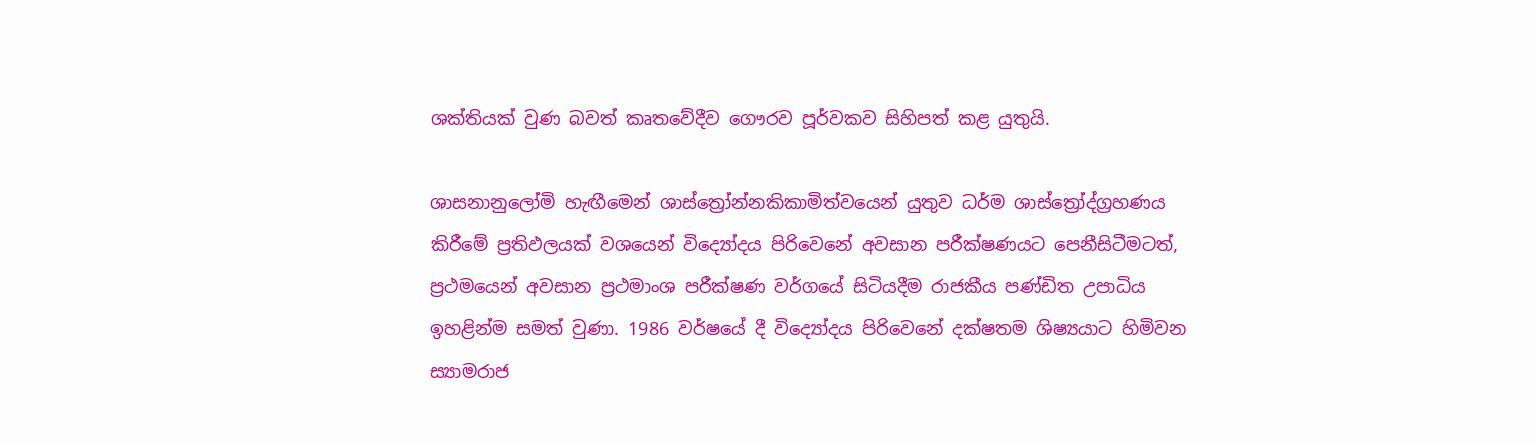ශක්තියක් වුණ බවත් කෘතවේදීව ගෞරව පූර්වකව සිහිපත් කළ යුතුයි.

ශාසනානුලෝමි හැඟීමෙන් ශාස්ත්‍රෝන්නකිකාමිත්වයෙන් යුතුව ධර්ම ශාස්ත්‍රෝද්ග්‍රහණය කිරීමේ ප්‍රතිඵලයක් වශයෙන් විද්‍යෝදය පිරිවෙනේ අවසාන පරීක්ෂණයට පෙනීසිටීමටත්, ප්‍රථමයෙන් අවසාන ප්‍රථමාංශ පරීක්ෂණ වර්ගයේ සිටියදීම රාජකීය පණ්ඩිත උපාධිය ඉහළින්ම සමත් වුණා. 1986 වර්ෂයේ දී විද්‍යෝදය පිරිවෙනේ දක්ෂතම ශිෂ්‍යයාට හිමිවන ස්‍යාමරාජ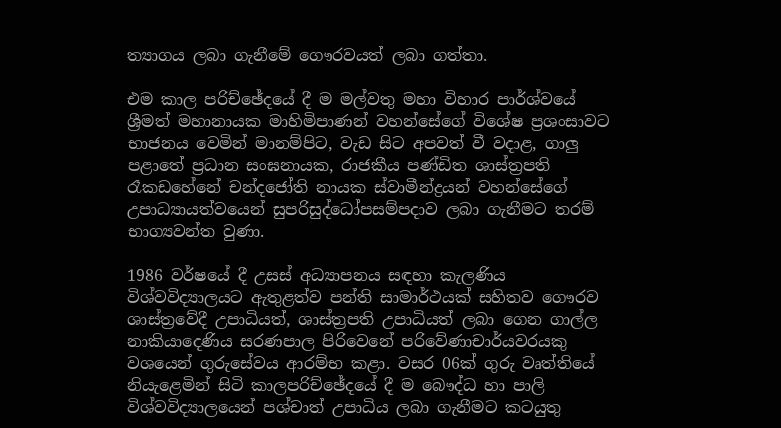ත්‍යාගය ලබා ගැනීමේ ගෞරවයත් ලබා ගත්තා.

එම කාල පරිච්ඡේදයේ දී ම මල්වතු මහා විහාර පාර්ශ්වයේ ශ්‍රීමත් මහානායක මාහිමිපාණන් වහන්සේගේ විශේෂ ප්‍රශංසාවට භාජනය වෙමින් මානම්පිට, වැඩ සිට අපවත් වී වදාළ, ගාලු පළාතේ ප්‍රධාන සංඝනායක, රාජකීය පණ්ඩිත ශාස්ත්‍රපති රෑකඩහේනේ චන්දජෝති නායක ස්වාමීන්ද්‍රයන් වහන්සේගේ උපාධ්‍යායත්වයෙන් සුපරිසුද්ධෝපසම්පදාව ලබා ගැනීමට තරම් භාග්‍යවන්ත වුණා.

1986 වර්ෂයේ දී උසස් අධ්‍යාපනය සඳහා කැලණිය විශ්වවිද්‍යාලයට ඇතුළත්ව පන්ති සාමාර්ථයක් සහිතව ගෞරව ශාස්ත්‍රවේදී උපාධියත්, ශාස්ත්‍රපති උපාධියත් ලබා ගෙන ගාල්ල නාකියාදෙණිය සරණපාල පිරිවෙනේ පරිවේණාචාර්යවරයකු වශයෙන් ගුරුසේවය ආරම්භ කළා. වසර 06ක් ගුරු වෘත්තියේ නියැළෙමින් සිටි කාලපරිච්ඡේදයේ දී ම බෞද්ධ හා පාලි විශ්වවිද්‍යාලයෙන් පශ්චාත් උපාධිය ලබා ගැනීමට කටයුතු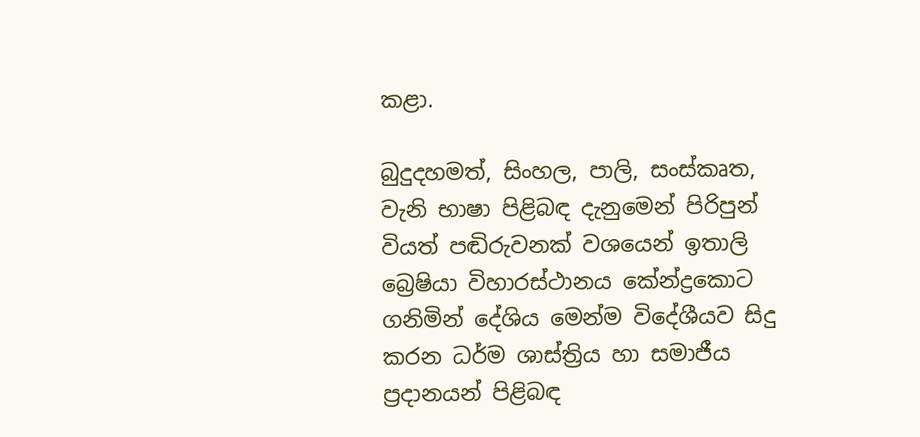කළා.

බුදුදහමත්, සිංහල, පාලි, සංස්කෘත, වැනි භාෂා පිළිබඳ දැනුමෙන් පිරිපුන් වියත් පඬිරුවනක් වශයෙන් ඉතාලි බ්‍රෙෂියා විහාරස්ථානය කේන්ද්‍රකොට ගනිමින් දේශිය මෙන්ම විදේශීයව සිදු කරන ධර්ම ශාස්ත්‍රිය හා සමාජීය ප්‍රදානයන් පිළිබඳ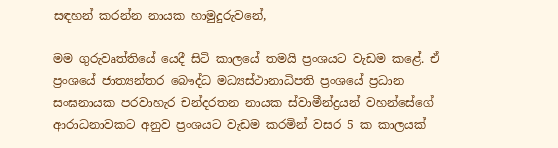සඳහන් කරන්න නායක හාමුදුරුවනේ,

මම ගුරුවෘත්තියේ යෙදී සිටි කාලයේ තමයි ප්‍රංශයට වැඩම කළේ. ඒ ප්‍රංශයේ ජාත්‍යන්තර බෞද්ධ මධ්‍යස්ථානාධිපති ප්‍රංශයේ ප්‍රධාන සංඝනායක පරවාහැර චන්දරතන නායක ස්වාමීන්ද්‍රයන් වහන්සේගේ ආරාධනාවකට අනුව ප්‍රංශයට වැඩම කරමින් වසර 5 ක කාලයක්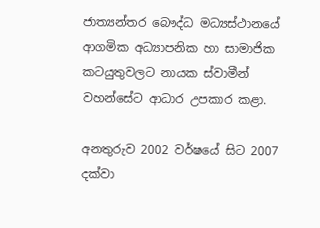ජාත්‍යන්තර බෞද්ධ මධ්‍යස්ථානයේ ආගමික අධ්‍යාපනික හා සාමාජික කටයුතුවලට නායක ස්වාමීන් වහන්සේට ආධාර උපකාර කළා.

අනතුරුව 2002 වර්ෂයේ සිට 2007 දක්වා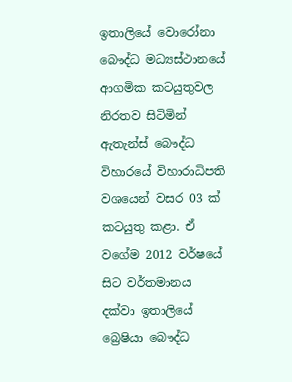ඉතාලියේ වොරෝනා බෞද්ධ මධ්‍යස්ථානයේ ආගමික කටයුතුවල නිරතව සිටිමින් ඇතැන්ස් බෞද්ධ විහාරයේ විහාරාධිපති වශයෙන් වසර 03 ක් කටයුතු කළා. ඒ වගේම 2012 වර්ෂයේ සිට වර්තමානය දක්වා ඉතාලියේ බ්‍රෙෂියා බෞද්ධ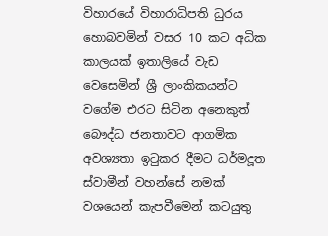විහාරයේ විහාරාධිපති ධුරය හොබවමින් වසර 10 කට අධික කාලයක් ඉතාලියේ වැඩ වෙසෙමින් ශ්‍රී ලාංකිකයන්ට වගේම එරට සිටින අනෙකුත් බෞද්ධ ජනතාවට ආගමික අවශ්‍යතා ඉටුකර දීමට ධර්මදූත ස්වාමීන් වහන්සේ නමක් වශයෙන් කැපවීමෙන් කටයුතු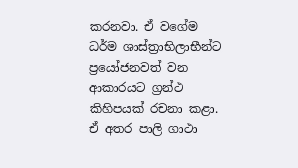කරනවා. ඒ වගේම ධර්ම ශාස්ත්‍රාභිලාභීන්ට ප්‍රයෝජනවත් වන ආකාරයට ග්‍රන්ථ කිහිපයක් රචනා කළා. ඒ අතර පාලි ගාථා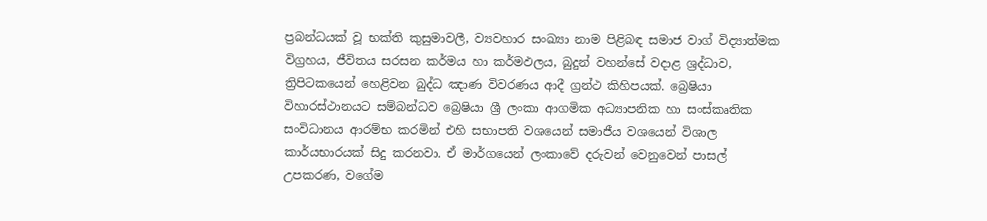ප්‍රබන්ධයක් වූ භක්ති කුසුමාවලී, ව්‍යවහාර සංඛ්‍යා නාම පිළිබඳ සමාජ වාග් විද්‍යාත්මක විග්‍රහය, ජීවිතය සරසන කර්මය හා කර්මඵලය, බුදුන් වහන්සේ වදාළ ශ්‍රද්ධාව, ත්‍රිපිටකයෙන් හෙළිවන බුද්ධ ඤාණ විවරණය ආදී ග්‍රන්ථ කිහිපයක්. බ්‍රෙෂියා විහාරස්ථානයට සම්බන්ධව බ්‍රෙෂියා ශ්‍රී ලංකා ආගමික අධ්‍යාපනික හා සංස්කෘතික සංවිධානය ආරම්භ කරමින් එහි සභාපති වශයෙන් සමාජීය වශයෙන් විශාල කාර්යභාරයක් සිදු කරනවා. ඒ මාර්ගයෙන් ලංකාවේ දරුවන් වෙනුවෙන් පාසල් උපකරණ, වගේම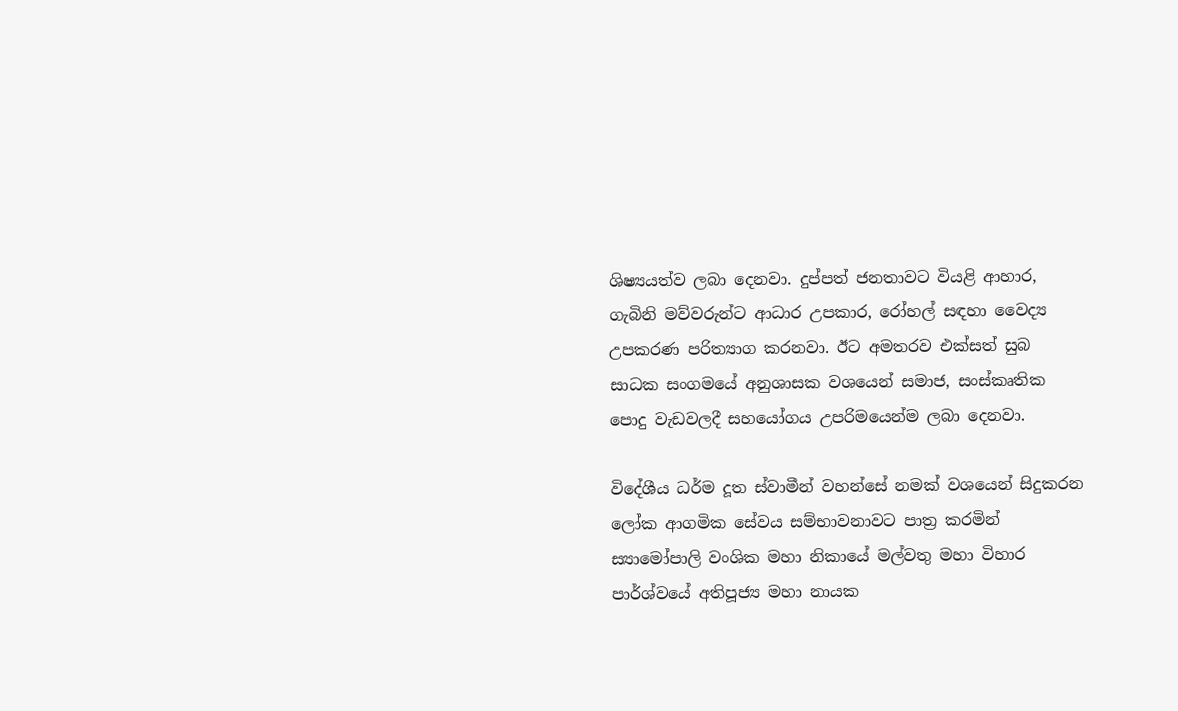ශිෂ්‍යයත්ව ලබා දෙනවා. දුප්පත් ජනතාවට වියළි ආහාර, ගැබිනි මව්වරුන්ට ආධාර උපකාර, රෝහල් සඳහා වෛද්‍ය උපකරණ පරිත්‍යාග කරනවා. ඊට අමතරව එක්සත් සුබ සාධක සංගමයේ අනුශාසක වශයෙන් සමාජ, සංස්කෘතික පොදු වැඩවලදී සහයෝගය උපරිමයෙන්ම ලබා දෙනවා.

විදේශීය ධර්ම දූත ස්වාමීන් වහන්සේ නමක් වශයෙන් සිදුකරන ලෝක ආගමික සේවය සම්භාවනාවට පාත්‍ර කරමින් ස්‍යාමෝපාලි වංශික මහා නිකායේ මල්වතු මහා විහාර පාර්ශ්වයේ අතිපූජ්‍ය මහා නායක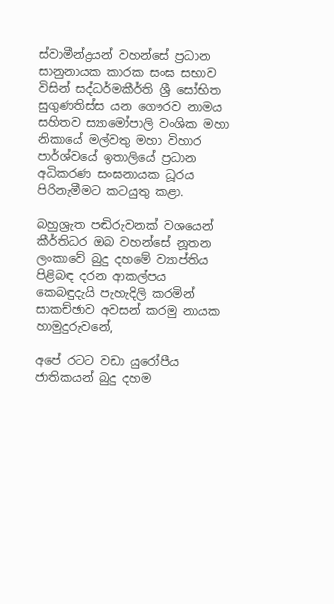ස්වාමීන්ද්‍රයන් වහන්සේ ප්‍රධාන සානුනායක කාරක සංඝ සභාව විසින් සද්ධර්මකීර්ති ශ්‍රී සෝභිත සුගුණතිස්ස යන ගෞරව නාමය සහිතව ස්‍යාමෝපාලි වංශික මහා නිකායේ මල්වතු මහා විහාර පාර්ශ්වයේ ඉතාලියේ ප්‍රධාන අධිකරණ සංඝනායක ධූරය පිරිනැමීමට කටයුතු කළා.

බහුශ්‍රැත පඬිරුවනක් වශයෙන් කීර්තිධර ඔබ වහන්සේ නූතන ලංකාවේ බුදු දහමේ ව්‍යාප්තිය පිළිබඳ දරන ආකල්පය කෙබඳුදැයි පැහැදිලි කරමින් සාකච්ඡාව අවසන් කරමු නායක හාමුදුරුවනේ,

අපේ රටට වඩා යුරෝපීය ජාතිකයන් බුදු දහම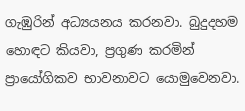ගැඹුරින් අධ්‍යයනය කරනවා. බුදුදහම හොඳට කියවා, ප්‍රගුණ කරමින් ප්‍රායෝගිකව භාවනාවට යොමුවෙනවා.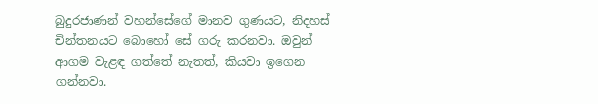බුදුරජාණන් වහන්සේගේ මානව ගුණයට, නිදහස් චින්තනයට බොහෝ සේ ගරු කරනවා. ඔවුන් ආගම වැළඳ ගත්තේ නැතත්, කියවා ඉගෙන ගන්නවා.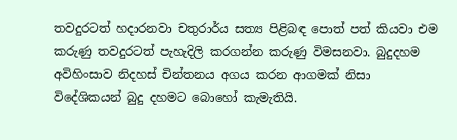තවදුරටත් හදාරනවා චතුරාර්ය සත්‍ය පිළිබඳ පොත් පත් කියවා එම කරුණු තවදුරටත් පැහැදිලි කරගන්න කරුණු විමසනවා. බුදුදහම අවිහිංසාව නිදහස් චින්තනය අගය කරන ආගමක් නිසා විදේශිකයන් බුදු දහමට බොහෝ කැමැතියි.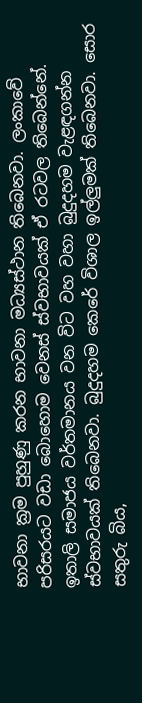භාවනා ක්‍රම පුහුණු කරන භාවනා මධ්‍යස්ථාන තිබෙනවා. ලංකාවේ පරිසරයට වඩා බොහොම වෙනස් ස්වභාවයක් ඒ රටවල තිබෙන්නේ. ඉතාලි සමාජය වර්තමානය වන විට වහ වහා බුදුදහම වැළඳගන්න ස්වභාවයක් තිබෙනවා. බුදුදහම කෙරේ විශාල ඉල්ලුමක් තිබෙනවා. සොර සතුරු බිය,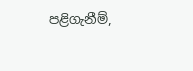පළිගැනීම්,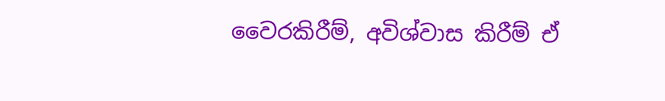වෛරකිරීම්, අවිශ්වාස කිරීම් ඒ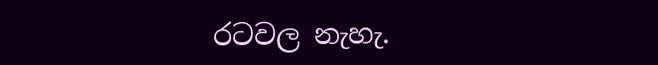රටවල නැහැ.